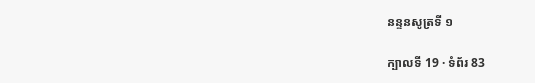នន្ទនសូត្រទី ១

ក្បាលទី 19 · ទំព័រ 83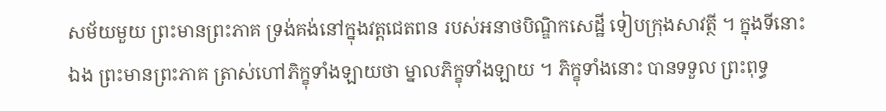សម័យមួយ ព្រះមានព្រះភាគ ទ្រង់គង់នៅក្នុងវត្តជេតពន របស់អនាថបិណ្ឌិកសេដ្ឋី ទៀបក្រុងសាវត្ថី ។ ក្នុងទីនោះឯង ព្រះមានព្រះភាគ ត្រាស់ហៅភិក្ខុទាំងឡាយថា ម្នាលភិក្ខុទាំងឡាយ ។ ភិក្ខុទាំងនោះ បានទទួល ព្រះពុទ្ធ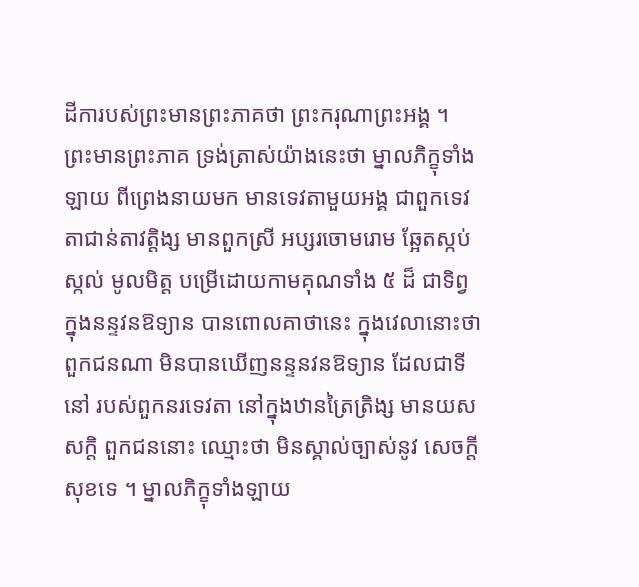ដីការបស់ព្រះមានព្រះភាគថា ព្រះករុណាព្រះអង្គ ។ ព្រះមានព្រះភាគ ទ្រង់ត្រាស់យ៉ាងនេះថា ម្នាលភិក្ខុទាំងឡាយ ពីព្រេងនាយមក មានទេវតាមួយអង្គ ជាពួកទេវតាជាន់តាវត្តិង្ស មានពួកស្រី អប្សរចោមរោម ឆ្អែតស្កប់ស្កល់ មូលមិត្ត បម្រើដោយកាមគុណទាំង ៥ ដ៏ ជាទិព្វ ក្នុងនន្ទវនឱទ្យាន បានពោលគាថានេះ ក្នុងវេលានោះថា ពួកជនណា មិនបានឃើញនន្ទនវនឱទ្យាន ដែលជាទីនៅ របស់ពួកនរទេវតា នៅក្នុងឋានត្រៃត្រិង្ស មានយស សក្តិ ពួកជននោះ ឈ្មោះថា មិនស្គាល់ច្បាស់នូវ សេចក្តីសុខទេ ។ ម្នាលភិក្ខុទាំងឡាយ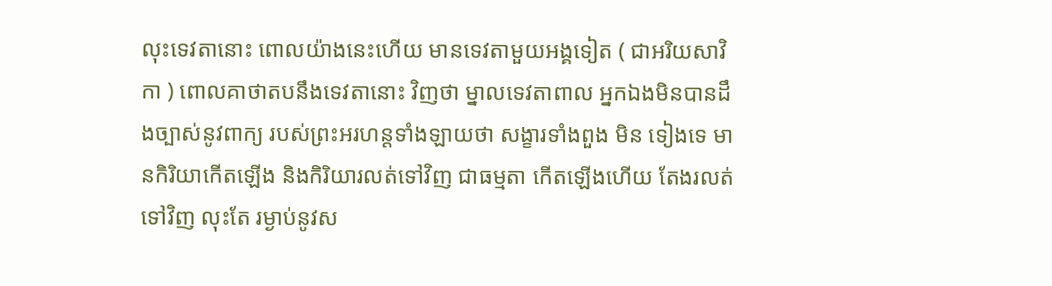លុះទេវតានោះ ពោលយ៉ាងនេះហើយ មានទេវតាមួយអង្គទៀត ( ជាអរិយសាវិកា ) ពោលគាថាតបនឹងទេវតានោះ វិញថា ម្នាលទេវតាពាល អ្នកឯងមិនបានដឹងច្បាស់នូវពាក្យ របស់ព្រះអរហន្តទាំងឡាយថា សង្ខារទាំងពួង មិន ទៀងទេ មានកិរិយាកើតឡើង និងកិរិយារលត់ទៅវិញ ជាធម្មតា កើតឡើងហើយ តែងរលត់ទៅវិញ លុះតែ រម្ងាប់នូវស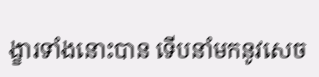ង្ខារទាំងនោះបាន ទើបនាំមកនូវសេច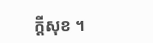ក្តីសុខ ។